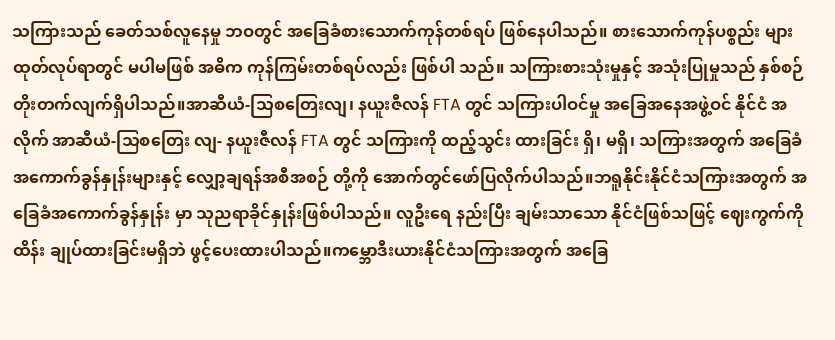သကြားသည် ခေတ်သစ်လူနေမှု ဘဝတွင် အခြေခံစားသောက်ကုန်တစ်ရပ် ဖြစ်နေပါသည်။ စားသောက်ကုန်ပစ္စည်း များထုတ်လုပ်ရာတွင် မပါမဖြစ် အဓိက ကုန်ကြမ်းတစ်ရပ်လည်း ဖြစ်ပါ သည်။ သကြားစားသုံးမှုနှင့် အသုံးပြုမှုသည် နှစ်စဉ် တိုးတက်လျက်ရှိပါသည်။အာဆီယံ-သြစတြေးလျ၊ နယူးဇီလန် FTA တွင် သကြားပါဝင်မှု အခြေအနေအဖွဲ့ဝင် နိုင်ငံ အလိုက် အာဆီယံ-သြစတြေး လျ- နယူးဇီလန် FTA တွင် သကြားကို ထည့်သွင်း ထားခြင်း ရှိ၊ မရှိ၊ သကြားအတွက် အခြေခံ အကောက်ခွန်နှုန်းများနှင့် လျှော့ချရန်အစီအစဉ် တို့ကို အောက်တွင်ဖော်ပြလိုက်ပါသည်။ဘရူနိုင်းနိုင်ငံသကြားအတွက် အခြေခံအကောက်ခွန်နှုန်း မှာ သုညရာခိုင်နှုန်းဖြစ်ပါသည်။ လူဦးရေ နည်းပြီး ချမ်းသာသော နိုင်ငံဖြစ်သဖြင့် ဈေးကွက်ကိုထိန်း ချုပ်ထားခြင်းမရှိဘဲ ဖွင့်ပေးထားပါသည်။ကမ္ဘောဒီးယားနိုင်ငံသကြားအတွက် အခြေ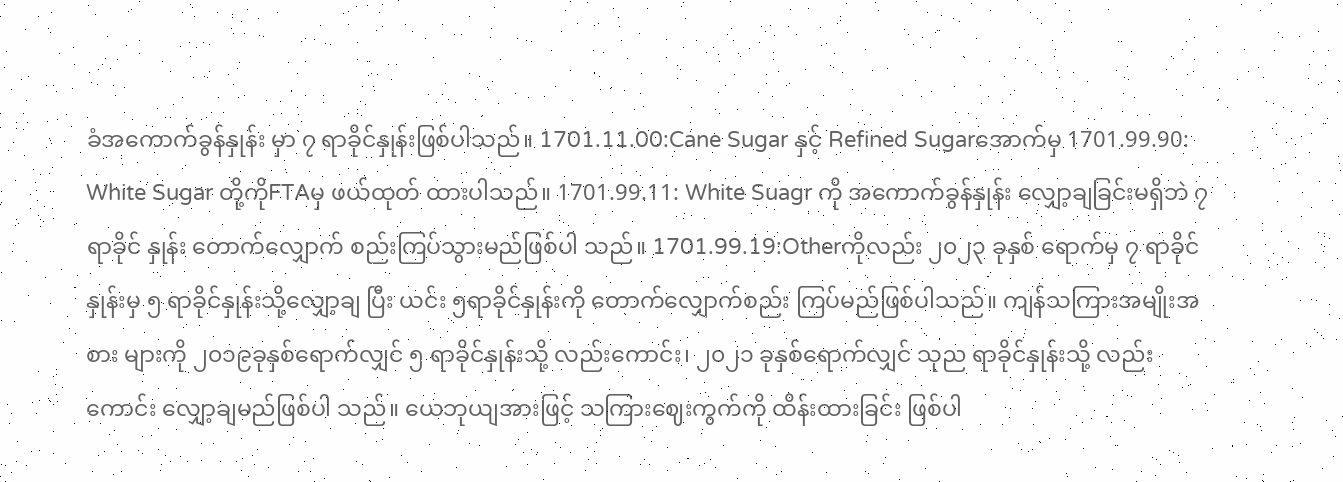ခံအကောက်ခွန်နှုန်း မှာ ၇ ရာခိုင်နှုန်းဖြစ်ပါသည်။ 1701.11.00:Cane Sugar နှင့် Refined Sugarအောက်မှ 1701.99.90: White Sugar တို့ကိုFTAမှ ဖယ်ထုတ် ထားပါသည်။ 1701.99.11: White Suagr ကို အကောက်ခွန်နှုန်း လျှော့ချခြင်းမရှိဘဲ ၇ ရာခိုင် နှုန်း တောက်လျှောက် စည်းကြပ်သွားမည်ဖြစ်ပါ သည်။ 1701.99.19:Otherကိုလည်း ၂၀၂၃ ခုနှစ် ရောက်မှ ၇ ရာခိုင်နှုန်းမှ ၅ ရာခိုင်နှုန်းသို့လျှော့ချ ပြီး ယင်း ၅ရာခိုင်နှုန်းကို တောက်လျှောက်စည်း ကြပ်မည်ဖြစ်ပါသည်။ ကျန်သကြားအမျိုးအစား များကို ၂၀၁၉ခုနှစ်ရောက်လျှင် ၅ ရာခိုင်နှုန်းသို့ လည်းကောင်း၊ ၂၀၂၁ ခုနှစ်ရောက်လျှင် သုည ရာခိုင်နှုန်းသို့ လည်းကောင်း လျှော့ချမည်ဖြစ်ပါ သည်။ ယေဘုယျအားဖြင့် သကြားဈေးကွက်ကို ထိန်းထားခြင်း ဖြစ်ပါ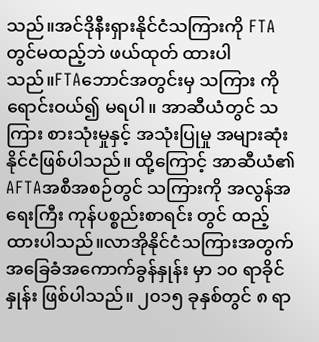သည်။အင်ဒိုနီးရှားနိုင်ငံသကြားကို FTAတွင်မထည့်ဘဲ ဖယ်ထုတ် ထားပါသည်။FTAဘောင်အတွင်းမှ သကြား ကိုရောင်းဝယ်၍ မရပါ။ အာဆီယံတွင် သကြား စားသုံးမှုနှင့် အသုံးပြုမှု အများဆုံးနိုင်ငံဖြစ်ပါသည်။ ထို့ကြောင့် အာဆီယံ၏ AFTAအစီအစဉ်တွင် သကြားကို အလွန်အရေးကြီး ကုန်ပစ္စည်းစာရင်း တွင် ထည့်ထားပါသည်။လာအိုနိုင်ငံသကြားအတွက် အခြေခံအကောက်ခွန်နှုန်း မှာ ၁၀ ရာခိုင်နှုန်း ဖြစ်ပါသည်။ ၂၀၁၅ ခုနှစ်တွင် ၈ ရာ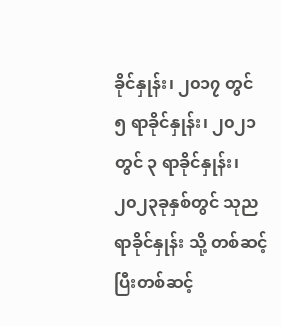ခိုင်နှုန်း၊ ၂၀၁၇ တွင် ၅ ရာခိုင်နှုန်း၊ ၂၀၂၁ တွင် ၃ ရာခိုင်နှုန်း၊ ၂၀၂၃ခုနှစ်တွင် သုညရာခိုင်နှုန်း သို့ တစ်ဆင့်ပြီးတစ်ဆင့်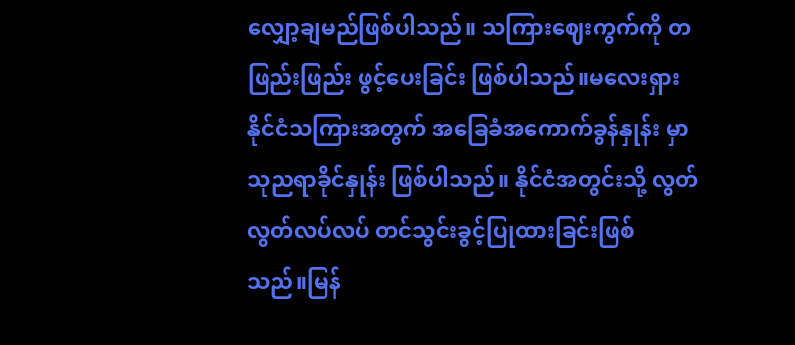လျှော့ချမည်ဖြစ်ပါသည်။ သကြားဈေးကွက်ကို တဖြည်းဖြည်း ဖွင့်ပေးခြင်း ဖြစ်ပါသည်။မလေးရှားနိုင်ငံသကြားအတွက် အခြေခံအကောက်ခွန်နှုန်း မှာ သုညရာခိုင်နှုန်း ဖြစ်ပါသည်။ နိုင်ငံအတွင်းသို့ လွတ်လွတ်လပ်လပ် တင်သွင်းခွင့်ပြုထားခြင်းဖြစ် သည်။မြန်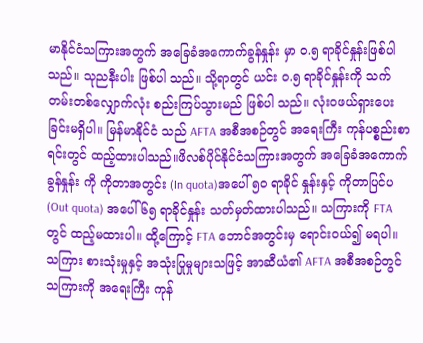မာနိုင်ငံသကြားအတွက် အခြေခံအကောက်ခွန်နှုန်း မှာ ဝ.၅ ရာခိုင်နှုန်းဖြစ်ပါသည်။ သုညနီးပါး ဖြစ်ပါ သည်။ သို့ရာတွင် ယင်း ဝ.၅ ရာခိုင်နှုန်းကို သက် တမ်းတစ်လျှောက်လုံး စည်းကြပ်သွားမည် ဖြစ်ပါ သည်။ လုံးဝဖယ်ရှားပေးခြင်းမရှိပါ။ မြန်မာနိုင်ငံ သည် AFTA အစီအစဉ်တွင် အရေးကြီး ကုန်ပစ္စည်းစာရင်းတွင် ထည့်ထားပါသည်။ဖိလစ်ပိုင်နိုင်ငံသကြားအတွက် အခြေခံအကောက်ခွန်နှုန်း ကို ကိုတာအတွင်း (In quota)အပေါ် ၅၀ ရာခိုင် နှုန်းနှင့် ကိုတာပြင်ပ (Out quota) အပေါ် ၆၅ ရာခိုင်နှုန်း သတ်မှတ်ထားပါသည်။ သကြားကို FTAတွင် ထည့်မထားပါ။ ထို့ကြောင့် FTA ဘောင်အတွင်းမှ ရောင်းဝယ်၍ မရပါ။ သကြား စားသုံးမှုနှင့် အသုံးပြုမှုများသဖြင့် အာဆီယံ၏ AFTA အစီအစဉ်တွင် သကြားကို အရေးကြီး ကုန်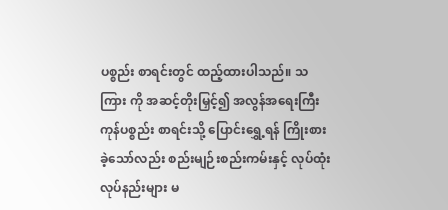ပစ္စည်း စာရင်းတွင် ထည့်ထားပါသည်။ သကြား ကို အဆင့်တိုးမြှင့်၍ အလွန်အရေးကြီး ကုန်ပစ္စည်း စာရင်းသို့ ပြောင်းရွှေ့ရန် ကြိုးစားခဲ့သော်လည်း စည်းမျဉ်းစည်းကမ်းနှင့် လုပ်ထုံး လုပ်နည်းများ မ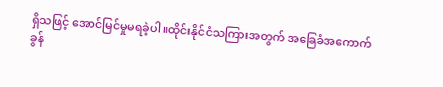ရှိသဖြင့် အောင်မြင်မှုမရခဲ့ပါ။ထိုင်းနိုင်ငံသကြားအတွက် အခြေခံအကောက်ခွန်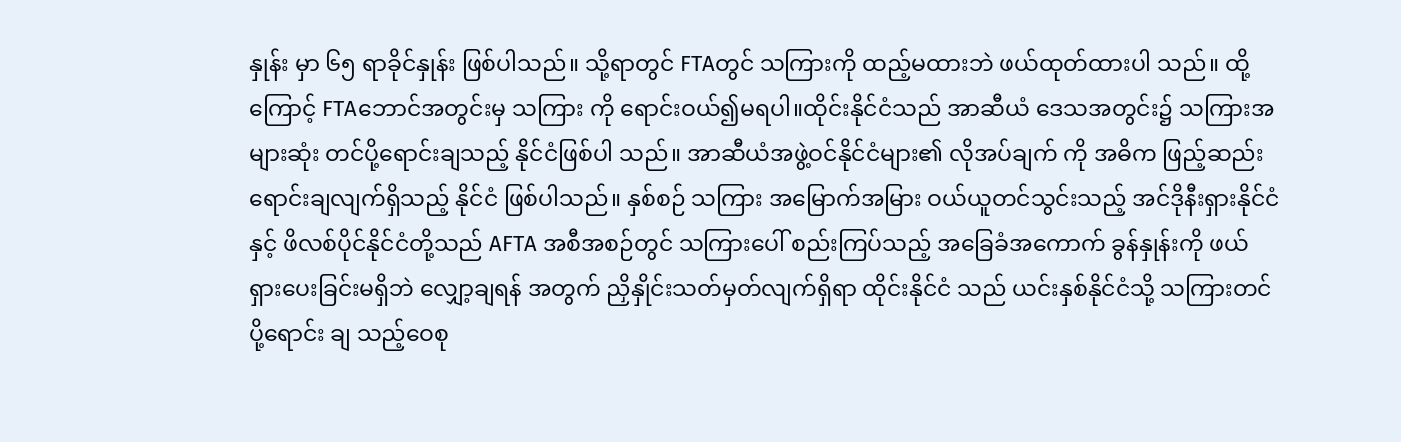နှုန်း မှာ ၆၅ ရာခိုင်နှုန်း ဖြစ်ပါသည်။ သို့ရာတွင် FTAတွင် သကြားကို ထည့်မထားဘဲ ဖယ်ထုတ်ထားပါ သည်။ ထို့ကြောင့် FTAဘောင်အတွင်းမှ သကြား ကို ရောင်းဝယ်၍မရပါ။ထိုင်းနိုင်ငံသည် အာဆီယံ ဒေသအတွင်း၌ သကြားအများဆုံး တင်ပို့ရောင်းချသည့် နိုင်ငံဖြစ်ပါ သည်။ အာဆီယံအဖွဲ့ဝင်နိုင်ငံများ၏ လိုအပ်ချက် ကို အဓိက ဖြည့်ဆည်းရောင်းချလျက်ရှိသည့် နိုင်ငံ ဖြစ်ပါသည်။ နှစ်စဉ် သကြား အမြောက်အမြား ဝယ်ယူတင်သွင်းသည့် အင်ဒိုနီးရှားနိုင်ငံနှင့် ဖိလစ်ပိုင်နိုင်ငံတို့သည် AFTA အစီအစဉ်တွင် သကြားပေါ် စည်းကြပ်သည့် အခြေခံအကောက် ခွန်နှုန်းကို ဖယ်ရှားပေးခြင်းမရှိဘဲ လျှော့ချရန် အတွက် ညှိနှိုင်းသတ်မှတ်လျက်ရှိရာ ထိုင်းနိုင်ငံ သည် ယင်းနှစ်နိုင်ငံသို့ သကြားတင်ပို့ရောင်း ချ သည့်ဝေစု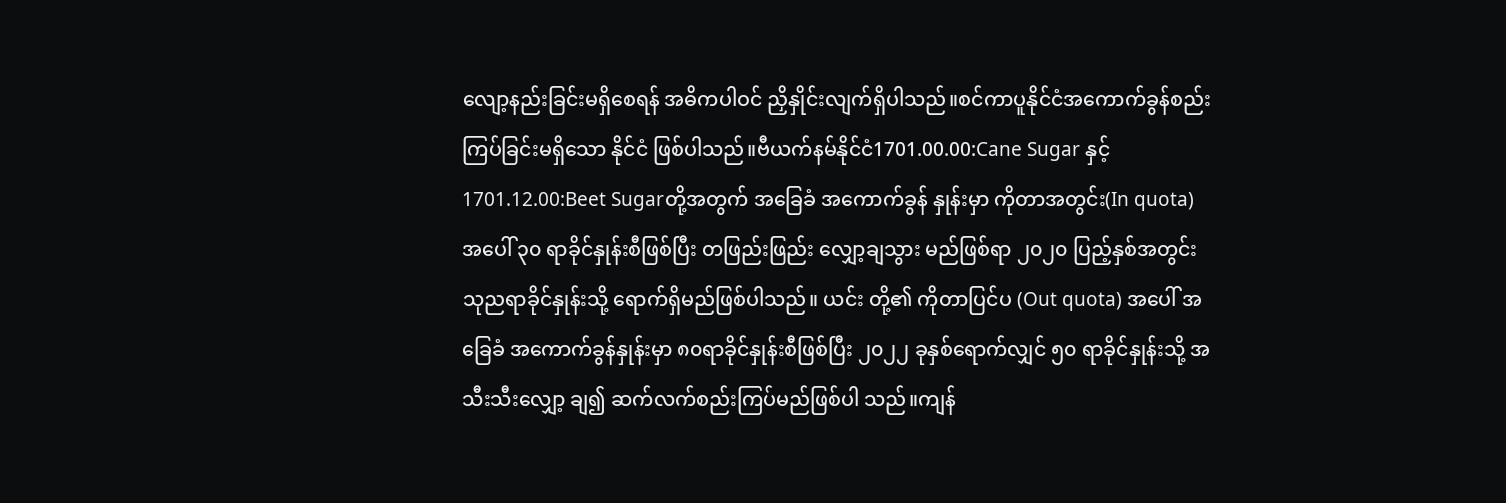လျော့နည်းခြင်းမရှိစေရန် အဓိကပါဝင် ညှိနှိုင်းလျက်ရှိပါသည်။စင်ကာပူနိုင်ငံအကောက်ခွန်စည်းကြပ်ခြင်းမရှိသော နိုင်ငံ ဖြစ်ပါသည်။ဗီယက်နမ်နိုင်ငံ1701.00.00:Cane Sugar နှင့်1701.12.00:Beet Sugarတို့အတွက် အခြေခံ အကောက်ခွန် နှုန်းမှာ ကိုတာအတွင်း(In quota) အပေါ် ၃၀ ရာခိုင်နှုန်းစီဖြစ်ပြီး တဖြည်းဖြည်း လျှော့ချသွား မည်ဖြစ်ရာ ၂၀၂၀ ပြည့်နှစ်အတွင်း သုညရာခိုင်နှုန်းသို့ ရောက်ရှိမည်ဖြစ်ပါသည်။ ယင်း တို့၏ ကိုတာပြင်ပ (Out quota) အပေါ် အခြေခံ အကောက်ခွန်နှုန်းမှာ ၈၀ရာခိုင်နှုန်းစီဖြစ်ပြီး ၂၀၂၂ ခုနှစ်ရောက်လျှင် ၅၀ ရာခိုင်နှုန်းသို့ အသီးသီးလျှော့ ချ၍ ဆက်လက်စည်းကြပ်မည်ဖြစ်ပါ သည်။ကျန်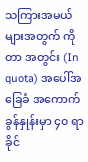သကြားအမယ်များအတွက် ကိုတာ အတွင်း (In quota) အပေါ်အခြေခံ အကောက် ခွန်နှုန်းမှာ ၄၀ ရာခိုင်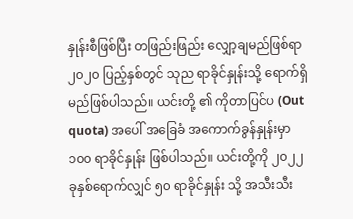နှုန်းစီဖြစ်ပြီး တဖြည်းဖြည်း လျှော့ချမည်ဖြစ်ရာ ၂၀၂၀ ပြည့်နှစ်တွင် သုည ရာခိုင်နှုန်းသို့ ရောက်ရှိမည်ဖြစ်ပါသည်။ ယင်းတို့ ၏ ကိုတာပြင်ပ (Out quota) အပေါ် အခြေခံ အကောက်ခွန်နှုန်းမှာ ၁၀၀ ရာခိုင်နှုန်း ဖြစ်ပါသည်။ ယင်းတို့ကို ၂၀၂၂ ခုနှစ်ရောက်လျှင် ၅၀ ရာခိုင်နှုန်း သို့ အသီးသီး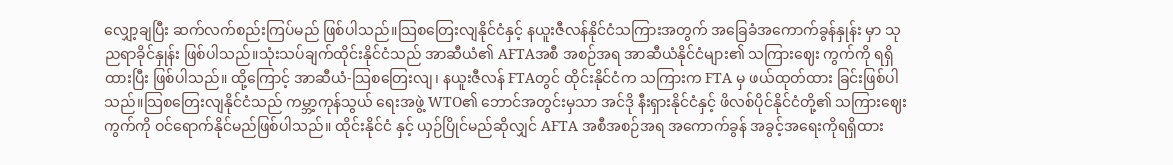လျှော့ချပြီး ဆက်လက်စည်းကြပ်မည် ဖြစ်ပါသည်။သြစတြေးလျနိုင်ငံနှင့် နယူးဇီလန်နိုင်ငံသကြားအတွက် အခြေခံအကောက်ခွန်နှုန်း မှာ သုညရာခိုင်နှုန်း ဖြစ်ပါသည်။သုံးသပ်ချက်ထိုင်းနိုင်ငံသည် အာဆီယံ၏ AFTAအစီ အစဉ်အရ အာဆီယံနိုင်ငံများ၏ သကြားဈေး ကွက်ကို ရရှိထားပြီး ဖြစ်ပါသည်။ ထို့ကြောင့် အာဆီယံ-သြစတြေးလျ၊ နယူးဇီလန် FTAတွင် ထိုင်းနိုင်ငံက သကြားက FTA မှ ဖယ်ထုတ်ထား ခြင်းဖြစ်ပါသည်။သြစတြေးလျနိုင်ငံသည် ကမ္ဘာ့ကုန်သွယ် ရေးအဖွဲ့ WTO၏ ဘောင်အတွင်းမှသာ အင်ဒို နီးရှားနိုင်ငံနှင့် ဖိလစ်ပိုင်နိုင်ငံတို့၏ သကြားဈေး ကွက်ကို ဝင်ရောက်နိုင်မည်ဖြစ်ပါသည်။ ထိုင်းနိုင်ငံ နှင့် ယှဉ်ပြိုင်မည်ဆိုလျှင် AFTA အစီအစဉ်အရ အကောက်ခွန် အခွင့်အရေးကိုရရှိထား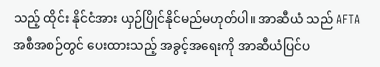သည့် ထိုင်း နိုင်ငံအား ယှဉ်ပြိုင်နိုင်မည်မဟုတ်ပါ။ အာဆီယံ သည် AFTAအစီအစဉ်တွင် ပေးထားသည့် အခွင့်အရေးကို အာဆီယံပြင်ပ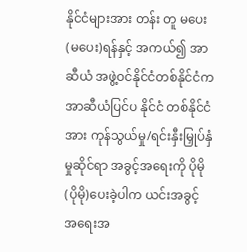နိုင်ငံများအား တန်း တူ မပေး(မပေး)ရန်နှင့် အကယ်၍ အာဆီယံ အဖွဲ့ဝင်နိုင်ငံတစ်နိုင်ငံက အာဆီယံပြင်ပ နိုင်ငံ တစ်နိုင်ငံအား ကုန်သွယ်မှု/ရင်းနှီးမြှုပ်နှံမှုဆိုင်ရာ အခွင့်အရေးကို ပိုမို(ပိုမို)ပေးခဲ့ပါက ယင်းအခွင့် အရေးအ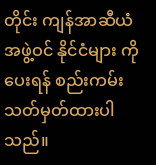တိုင်း ကျန်အာဆီယံအဖွဲ့ဝင် နိုင်ငံများ ကိုပေးရန် စည်းကမ်းသတ်မှတ်ထားပါသည်။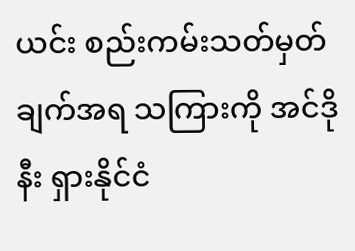ယင်း စည်းကမ်းသတ်မှတ်ချက်အရ သကြားကို အင်ဒိုနီး ရှားနိုင်ငံ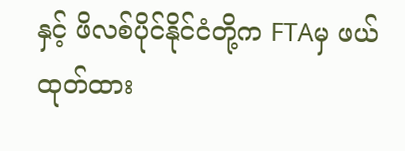နှင့် ဖိလစ်ပိုင်နိုင်ငံတို့က FTAမှ ဖယ် ထုတ်ထား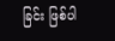ခြင်း ဖြစ်ပါ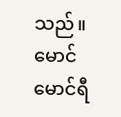သည်။မောင်မောင်ရီ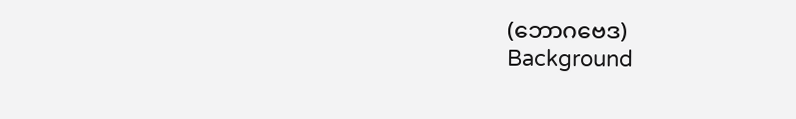(ဘောဂဗေဒ)
Background